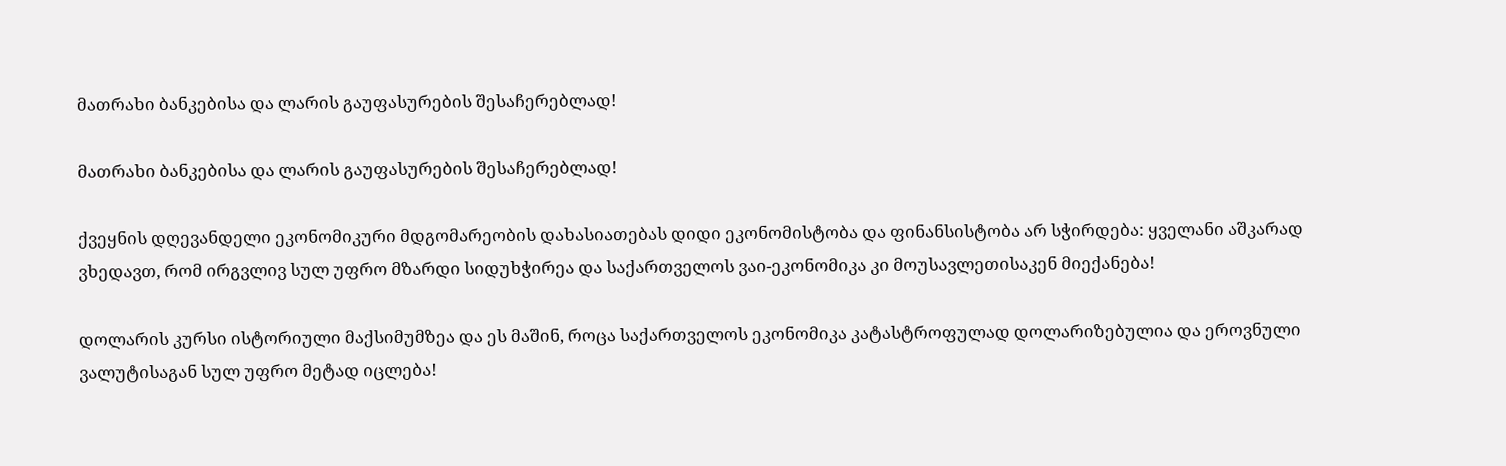მათრახი ბანკებისა და ლარის გაუფასურების შესაჩერებლად!

მათრახი ბანკებისა და ლარის გაუფასურების შესაჩერებლად!

ქვეყნის დღევანდელი ეკონომიკური მდგომარეობის დახასიათებას დიდი ეკონომისტობა და ფინანსისტობა არ სჭირდება: ყველანი აშკარად ვხედავთ, რომ ირგვლივ სულ უფრო მზარდი სიდუხჭირეა და საქართველოს ვაი-ეკონომიკა კი მოუსავლეთისაკენ მიექანება!

დოლარის კურსი ისტორიული მაქსიმუმზეა და ეს მაშინ, როცა საქართველოს ეკონომიკა კატასტროფულად დოლარიზებულია და ეროვნული ვალუტისაგან სულ უფრო მეტად იცლება!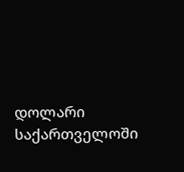დოლარი საქართველოში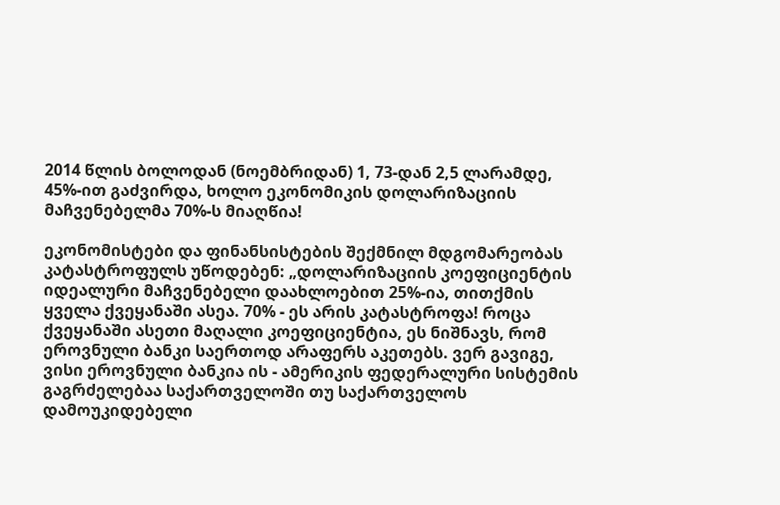2014 წლის ბოლოდან (ნოემბრიდან) 1, 73-დან 2,5 ლარამდე, 45%-ით გაძვირდა, ხოლო ეკონომიკის დოლარიზაციის მაჩვენებელმა 70%-ს მიაღწია!

ეკონომისტები და ფინანსისტების შექმნილ მდგომარეობას კატასტროფულს უწოდებენ: „დოლარიზაციის კოეფიციენტის იდეალური მაჩვენებელი დაახლოებით 25%-ია, თითქმის ყველა ქვეყანაში ასეა. 70% - ეს არის კატასტროფა! როცა ქვეყანაში ასეთი მაღალი კოეფიციენტია, ეს ნიშნავს, რომ ეროვნული ბანკი საერთოდ არაფერს აკეთებს. ვერ გავიგე, ვისი ეროვნული ბანკია ის - ამერიკის ფედერალური სისტემის გაგრძელებაა საქართველოში თუ საქართველოს დამოუკიდებელი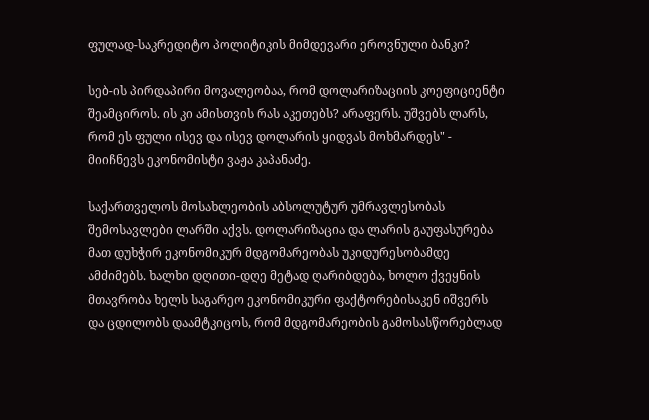ფულად-საკრედიტო პოლიტიკის მიმდევარი ეროვნული ბანკი?

სებ-ის პირდაპირი მოვალეობაა, რომ დოლარიზაციის კოეფიციენტი შეამციროს. ის კი ამისთვის რას აკეთებს? არაფერს. უშვებს ლარს, რომ ეს ფული ისევ და ისევ დოლარის ყიდვას მოხმარდეს" - მიიჩნევს ეკონომისტი ვაჟა კაპანაძე.

საქართველოს მოსახლეობის აბსოლუტურ უმრავლესობას შემოსავლები ლარში აქვს. დოლარიზაცია და ლარის გაუფასურება მათ დუხჭირ ეკონომიკურ მდგომარეობას უკიდურესობამდე ამძიმებს. ხალხი დღითი-დღე მეტად ღარიბდება, ხოლო ქვეყნის მთავრობა ხელს საგარეო ეკონომიკური ფაქტორებისაკენ იშვერს და ცდილობს დაამტკიცოს, რომ მდგომარეობის გამოსასწორებლად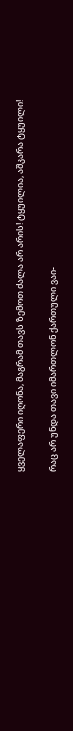ყველაფერი იღონა, მაგრამ თავს ზემოთ ძალა არ არის! ტყუილია, აშკარა ტყუილი!

რაც არ უნდა თავი იმართლონ ქართული ვაი-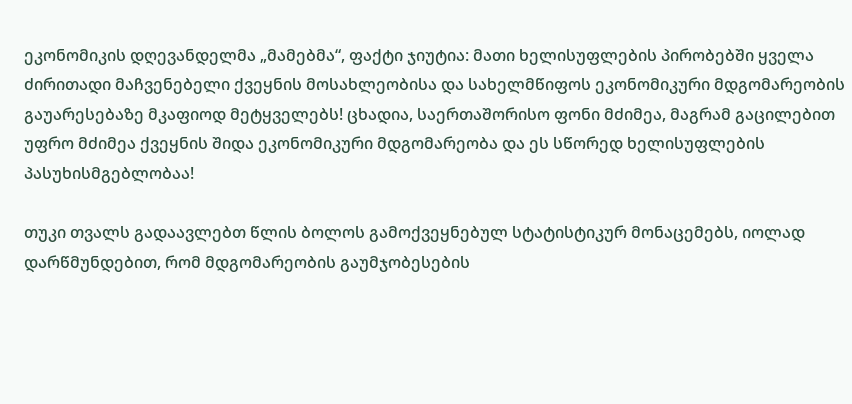ეკონომიკის დღევანდელმა „მამებმა“, ფაქტი ჯიუტია: მათი ხელისუფლების პირობებში ყველა ძირითადი მაჩვენებელი ქვეყნის მოსახლეობისა და სახელმწიფოს ეკონომიკური მდგომარეობის გაუარესებაზე მკაფიოდ მეტყველებს! ცხადია, საერთაშორისო ფონი მძიმეა, მაგრამ გაცილებით უფრო მძიმეა ქვეყნის შიდა ეკონომიკური მდგომარეობა და ეს სწორედ ხელისუფლების პასუხისმგებლობაა!

თუკი თვალს გადაავლებთ წლის ბოლოს გამოქვეყნებულ სტატისტიკურ მონაცემებს, იოლად დარწმუნდებით, რომ მდგომარეობის გაუმჯობესების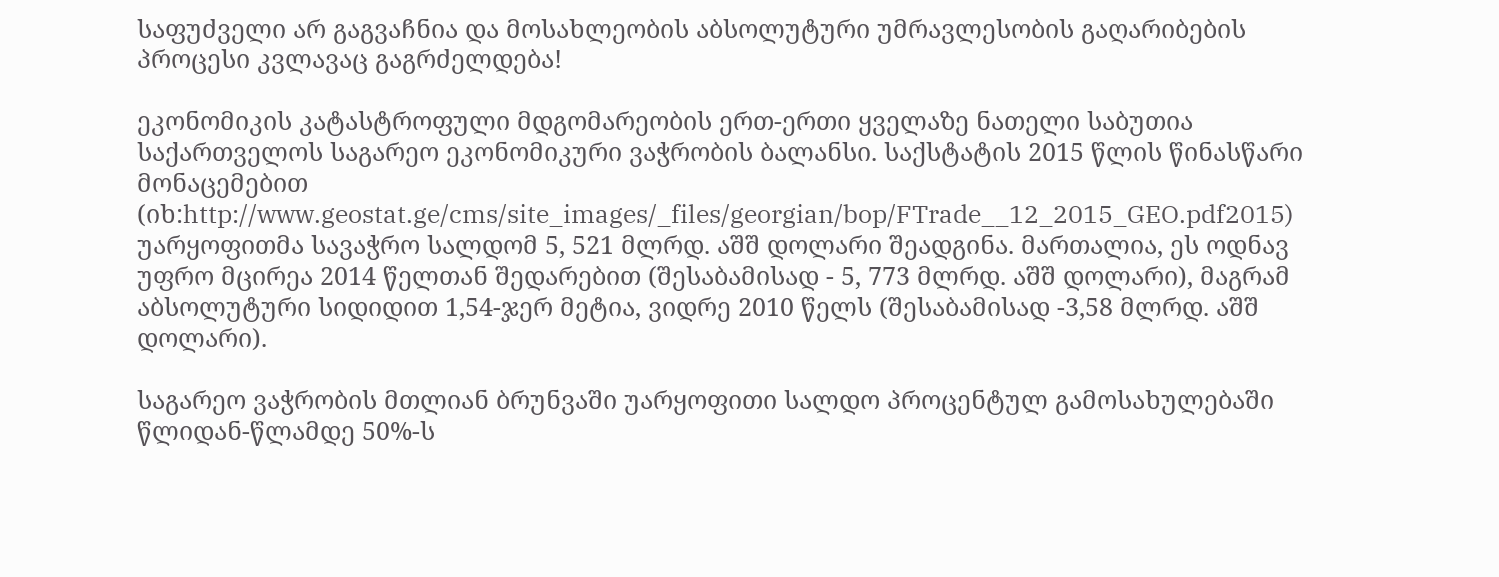საფუძველი არ გაგვაჩნია და მოსახლეობის აბსოლუტური უმრავლესობის გაღარიბების პროცესი კვლავაც გაგრძელდება!

ეკონომიკის კატასტროფული მდგომარეობის ერთ-ერთი ყველაზე ნათელი საბუთია საქართველოს საგარეო ეკონომიკური ვაჭრობის ბალანსი. საქსტატის 2015 წლის წინასწარი მონაცემებით (იხ:http://www.geostat.ge/cms/site_images/_files/georgian/bop/FTrade__12_2015_GEO.pdf2015) უარყოფითმა სავაჭრო სალდომ 5, 521 მლრდ. აშშ დოლარი შეადგინა. მართალია, ეს ოდნავ უფრო მცირეა 2014 წელთან შედარებით (შესაბამისად - 5, 773 მლრდ. აშშ დოლარი), მაგრამ აბსოლუტური სიდიდით 1,54-ჯერ მეტია, ვიდრე 2010 წელს (შესაბამისად -3,58 მლრდ. აშშ დოლარი).

საგარეო ვაჭრობის მთლიან ბრუნვაში უარყოფითი სალდო პროცენტულ გამოსახულებაში წლიდან-წლამდე 50%-ს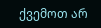ქვემოთ არ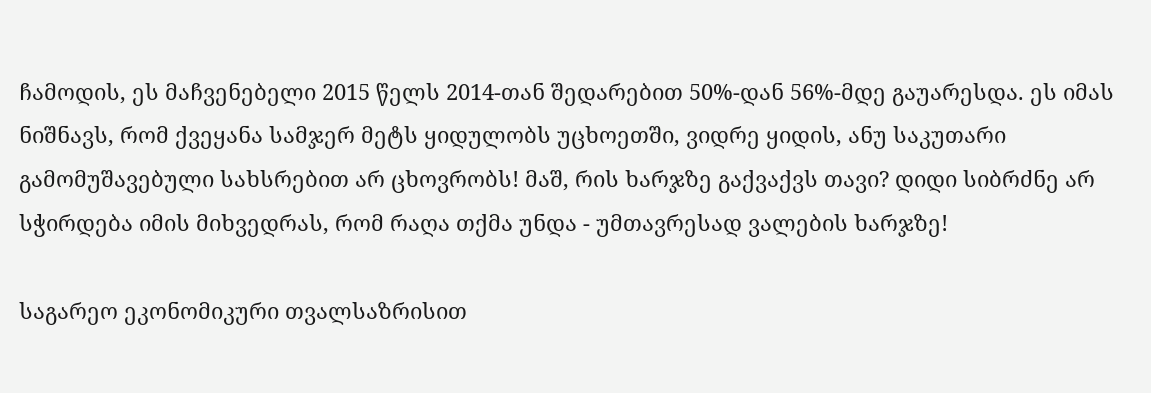ჩამოდის, ეს მაჩვენებელი 2015 წელს 2014-თან შედარებით 50%-დან 56%-მდე გაუარესდა. ეს იმას ნიშნავს, რომ ქვეყანა სამჯერ მეტს ყიდულობს უცხოეთში, ვიდრე ყიდის, ანუ საკუთარი გამომუშავებული სახსრებით არ ცხოვრობს! მაშ, რის ხარჯზე გაქვაქვს თავი? დიდი სიბრძნე არ სჭირდება იმის მიხვედრას, რომ რაღა თქმა უნდა - უმთავრესად ვალების ხარჯზე!

საგარეო ეკონომიკური თვალსაზრისით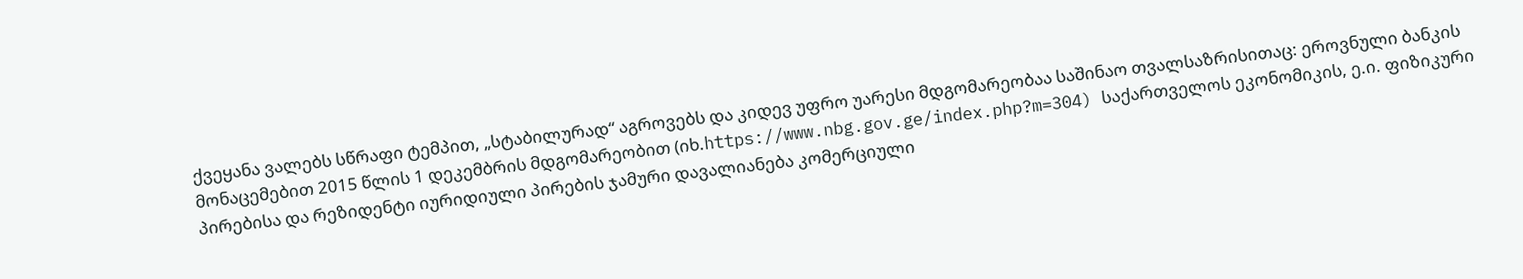ქვეყანა ვალებს სწრაფი ტემპით, „სტაბილურად“ აგროვებს და კიდევ უფრო უარესი მდგომარეობაა საშინაო თვალსაზრისითაც: ეროვნული ბანკის მონაცემებით 2015 წლის 1 დეკემბრის მდგომარეობით (იხ.https://www.nbg.gov.ge/index.php?m=304) საქართველოს ეკონომიკის, ე.ი. ფიზიკური პირებისა და რეზიდენტი იურიდიული პირების ჯამური დავალიანება კომერციული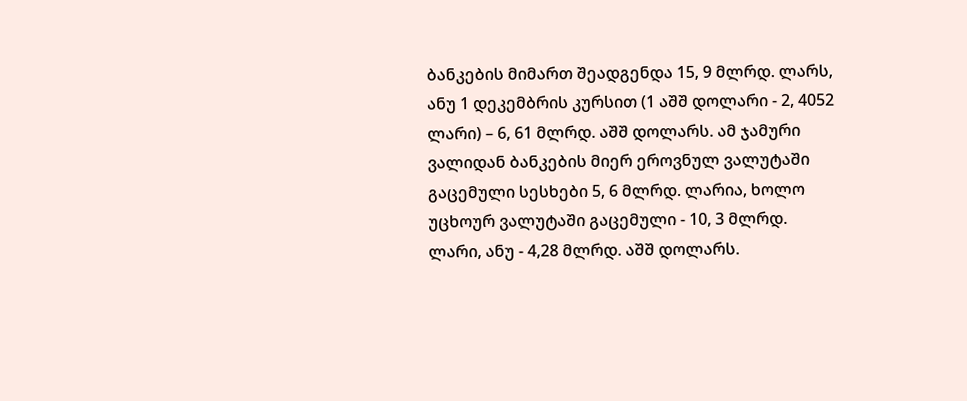ბანკების მიმართ შეადგენდა 15, 9 მლრდ. ლარს, ანუ 1 დეკემბრის კურსით (1 აშშ დოლარი - 2, 4052 ლარი) – 6, 61 მლრდ. აშშ დოლარს. ამ ჯამური ვალიდან ბანკების მიერ ეროვნულ ვალუტაში გაცემული სესხები 5, 6 მლრდ. ლარია, ხოლო უცხოურ ვალუტაში გაცემული - 10, 3 მლრდ. ლარი, ანუ - 4,28 მლრდ. აშშ დოლარს.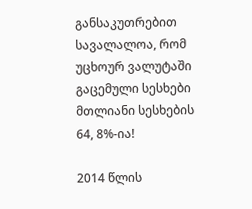განსაკუთრებით სავალალოა, რომ უცხოურ ვალუტაში გაცემული სესხები მთლიანი სესხების 64, 8%-ია!

2014 წლის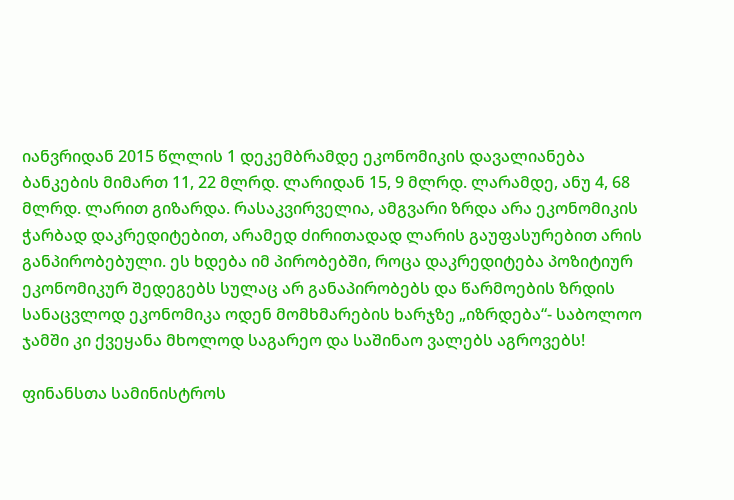იანვრიდან 2015 წლლის 1 დეკემბრამდე ეკონომიკის დავალიანება ბანკების მიმართ 11, 22 მლრდ. ლარიდან 15, 9 მლრდ. ლარამდე, ანუ 4, 68 მლრდ. ლარით გიზარდა. რასაკვირველია, ამგვარი ზრდა არა ეკონომიკის ჭარბად დაკრედიტებით, არამედ ძირითადად ლარის გაუფასურებით არის განპირობებული. ეს ხდება იმ პირობებში, როცა დაკრედიტება პოზიტიურ ეკონომიკურ შედეგებს სულაც არ განაპირობებს და წარმოების ზრდის სანაცვლოდ ეკონომიკა ოდენ მომხმარების ხარჯზე „იზრდება“- საბოლოო ჯამში კი ქვეყანა მხოლოდ საგარეო და საშინაო ვალებს აგროვებს!

ფინანსთა სამინისტროს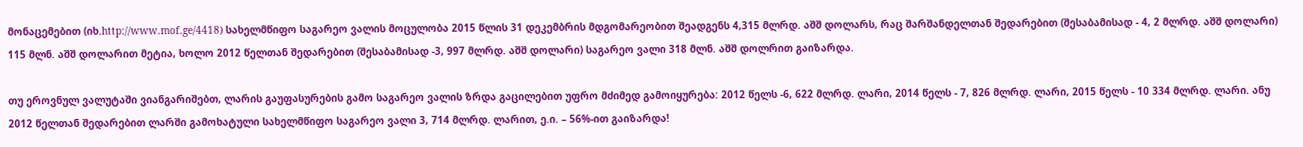მონაცემებით (იხ.http://www.mof.ge/4418) სახელმწიფო საგარეო ვალის მოცულობა 2015 წლის 31 დეკემბრის მდგომარეობით შეადგენს 4,315 მლრდ. აშშ დოლარს, რაც შარშანდელთან შედარებით (შესაბამისად - 4, 2 მლრდ. აშშ დოლარი) 115 მლნ. აშშ დოლარით მეტია, ხოლო 2012 წელთან შედარებით (შესაბამისად -3, 997 მლრდ. აშშ დოლარი) საგარეო ვალი 318 მლნ. აშშ დოლრით გაიზარდა.

თუ ეროვნულ ვალუტაში ვიანგარიშებთ, ლარის გაუფასურების გამო საგარეო ვალის ზრდა გაცილებით უფრო მძიმედ გამოიყურება: 2012 წელს -6, 622 მლრდ. ლარი, 2014 წელს - 7, 826 მლრდ. ლარი, 2015 წელს - 10 334 მლრდ. ლარი. ანუ 2012 წელთან შედარებით ლარში გამოხატული სახელმწიფო საგარეო ვალი 3, 714 მლრდ. ლარით, ე.ი. – 56%-ით გაიზარდა!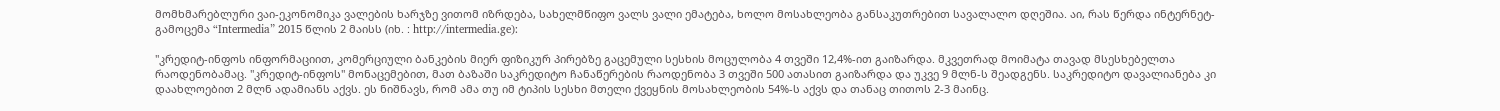მომხმარებლური ვაი-ეკონომიკა ვალების ხარჯზე ვითომ იზრდება, სახელმწიფო ვალს ვალი ემატება, ხოლო მოსახლეობა განსაკუთრებით სავალალო დღეშია. აი, რას წერდა ინტერნეტ-გამოცემა “Intermedia” 2015 წლის 2 მაისს (იხ. : http://intermedia.ge):

"კრედიტ-ინფოს ინფორმაციით, კომერციული ბანკების მიერ ფიზიკურ პირებზე გაცემული სესხის მოცულობა 4 თვეში 12,4%-ით გაიზარდა. მკვეთრად მოიმატა თავად მსესხებელთა რაოდენობამაც. "კრედიტ-ინფოს" მონაცემებით, მათ ბაზაში საკრედიტო ჩანაწერების რაოდენობა 3 თვეში 500 ათასით გაიზარდა და უკვე 9 მლნ-ს შეადგენს. საკრედიტო დავალიანება კი დაახლოებით 2 მლნ ადამიანს აქვს. ეს ნიშნავს, რომ ამა თუ იმ ტიპის სესხი მთელი ქვეყნის მოსახლეობის 54%-ს აქვს და თანაც თითოს 2-3 მაინც.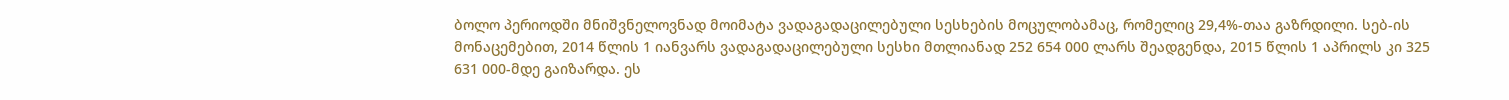ბოლო პერიოდში მნიშვნელოვნად მოიმატა ვადაგადაცილებული სესხების მოცულობამაც, რომელიც 29,4%-თაა გაზრდილი. სებ-ის მონაცემებით, 2014 წლის 1 იანვარს ვადაგადაცილებული სესხი მთლიანად 252 654 000 ლარს შეადგენდა, 2015 წლის 1 აპრილს კი 325 631 000-მდე გაიზარდა. ეს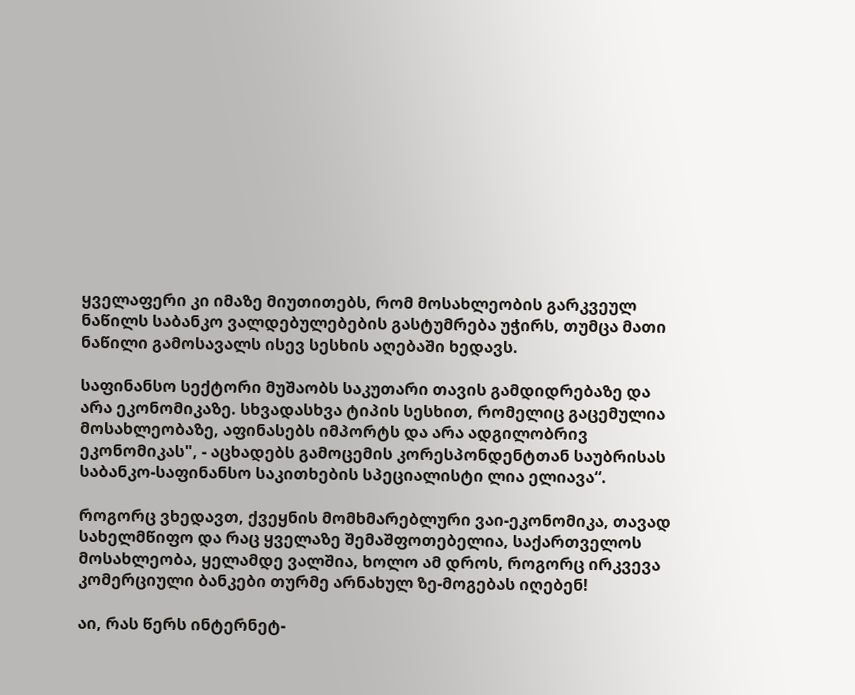ყველაფერი კი იმაზე მიუთითებს, რომ მოსახლეობის გარკვეულ ნაწილს საბანკო ვალდებულებების გასტუმრება უჭირს, თუმცა მათი ნაწილი გამოსავალს ისევ სესხის აღებაში ხედავს.

საფინანსო სექტორი მუშაობს საკუთარი თავის გამდიდრებაზე და არა ეკონომიკაზე. სხვადასხვა ტიპის სესხით, რომელიც გაცემულია მოსახლეობაზე, აფინასებს იმპორტს და არა ადგილობრივ ეკონომიკას", - აცხადებს გამოცემის კორესპონდენტთან საუბრისას საბანკო-საფინანსო საკითხების სპეციალისტი ლია ელიავა“.

როგორც ვხედავთ, ქვეყნის მომხმარებლური ვაი-ეკონომიკა, თავად სახელმწიფო და რაც ყველაზე შემაშფოთებელია, საქართველოს მოსახლეობა, ყელამდე ვალშია, ხოლო ამ დროს, როგორც ირკვევა კომერციული ბანკები თურმე არნახულ ზე-მოგებას იღებენ!

აი, რას წერს ინტერნეტ-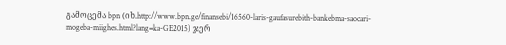გამოცემა bpn (იხ.http://www.bpn.ge/finansebi/16560-laris-gaufasurebith-bankebma-saocari-mogeba-miighes.html?lang=ka-GE2015) ჯერ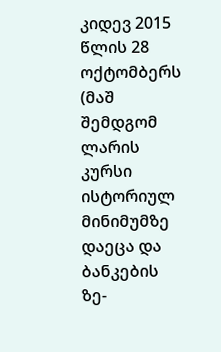კიდევ 2015 წლის 28 ოქტომბერს (მაშ შემდგომ ლარის კურსი ისტორიულ მინიმუმზე დაეცა და ბანკების ზე-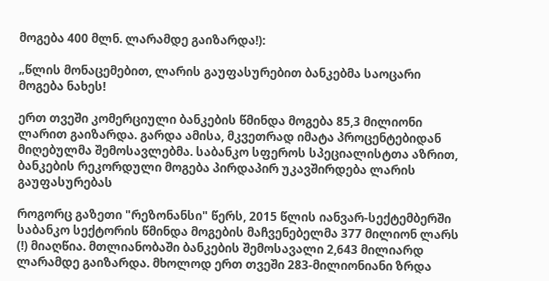მოგება 400 მლნ. ლარამდე გაიზარდა!):

„წლის მონაცემებით, ლარის გაუფასურებით ბანკებმა საოცარი მოგება ნახეს!

ერთ თვეში კომერციული ბანკების წმინდა მოგება 85,3 მილიონი ლარით გაიზარდა. გარდა ამისა, მკვეთრად იმატა პროცენტებიდან მიღებულმა შემოსავლებმა. საბანკო სფეროს სპეციალისტთა აზრით, ბანკების რეკორდული მოგება პირდაპირ უკავშირდება ლარის გაუფასურებას

როგორც გაზეთი "რეზონანსი" წერს, 2015 წლის იანვარ-სექტემბერში საბანკო სექტორის წმინდა მოგების მაჩვენებელმა 377 მილიონ ლარს (!) მიაღწია. მთლიანობაში ბანკების შემოსავალი 2,643 მილიარდ ლარამდე გაიზარდა. მხოლოდ ერთ თვეში 283-მილიონიანი ზრდა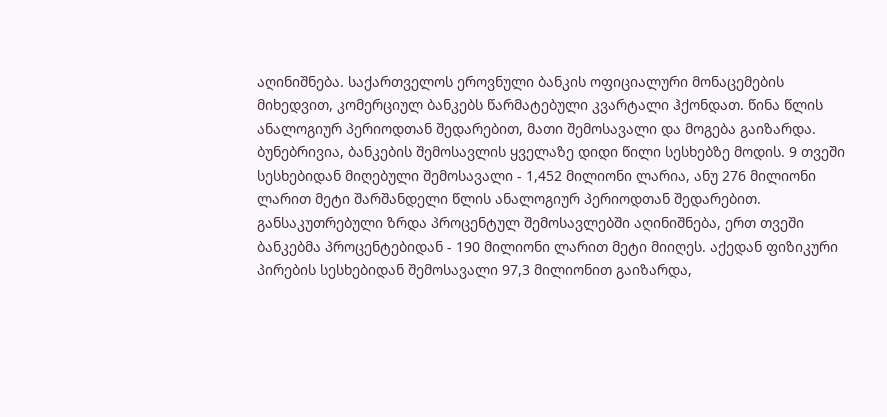აღინიშნება. საქართველოს ეროვნული ბანკის ოფიციალური მონაცემების მიხედვით, კომერციულ ბანკებს წარმატებული კვარტალი ჰქონდათ. წინა წლის ანალოგიურ პერიოდთან შედარებით, მათი შემოსავალი და მოგება გაიზარდა. ბუნებრივია, ბანკების შემოსავლის ყველაზე დიდი წილი სესხებზე მოდის. 9 თვეში სესხებიდან მიღებული შემოსავალი - 1,452 მილიონი ლარია, ანუ 276 მილიონი ლარით მეტი შარშანდელი წლის ანალოგიურ პერიოდთან შედარებით. განსაკუთრებული ზრდა პროცენტულ შემოსავლებში აღინიშნება, ერთ თვეში ბანკებმა პროცენტებიდან - 190 მილიონი ლარით მეტი მიიღეს. აქედან ფიზიკური პირების სესხებიდან შემოსავალი 97,3 მილიონით გაიზარდა,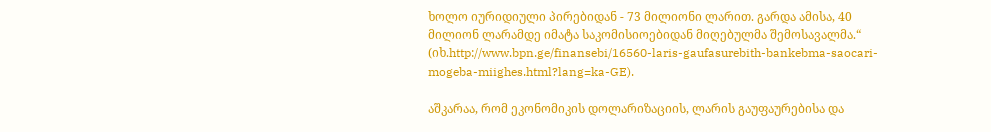ხოლო იურიდიული პირებიდან - 73 მილიონი ლარით. გარდა ამისა, 40 მილიონ ლარამდე იმატა საკომისიოებიდან მიღებულმა შემოსავალმა.“ (იხ.http://www.bpn.ge/finansebi/16560-laris-gaufasurebith-bankebma-saocari-mogeba-miighes.html?lang=ka-GE).

აშკარაა, რომ ეკონომიკის დოლარიზაციის, ლარის გაუფაურებისა და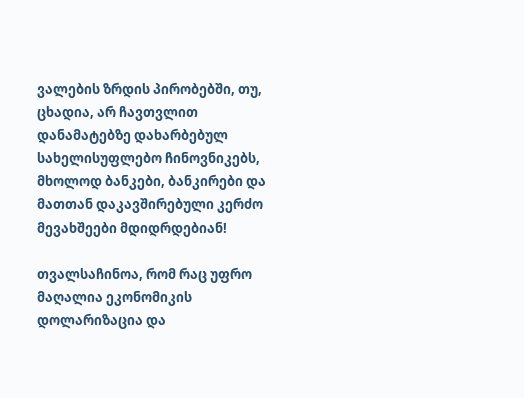ვალების ზრდის პირობებში, თუ, ცხადია, არ ჩავთვლით დანამატებზე დახარბებულ სახელისუფლებო ჩინოვნიკებს, მხოლოდ ბანკები, ბანკირები და მათთან დაკავშირებული კერძო მევახშეები მდიდრდებიან!

თვალსაჩინოა, რომ რაც უფრო მაღალია ეკონომიკის დოლარიზაცია და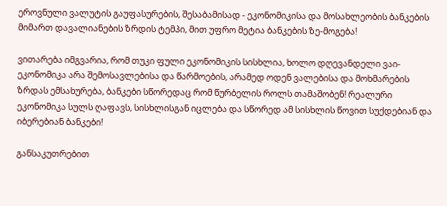ეროვნული ვალუტის გაუფასურების, შესაბამისად - ეკონომიკისა და მოსახლეობის ბანკების მიმართ დავალიანების ზრდის ტემპი, მით უფრო მეტია ბანკების ზე-მოგება!

ვითარება იმგვარია, რომ თუკი ფული ეკონომიკის სისხლია, ხოლო დღევანდელი ვაი-ეკონომიკა არა შემოსავლებისა და წარმოების, არამედ ოდენ ვალებისა და მოხმარების ზრდას ემსახურება, ბანკები სწორედაც რომ წურბელის როლს თამაშობენ! რეალური ეკონომიკა სულს ღაფავს, სისხლისგან იცლება და სწორედ ამ სისხლის წოვით სუქდებიან და იბერებიან ბანკები!

განსაკუთრებით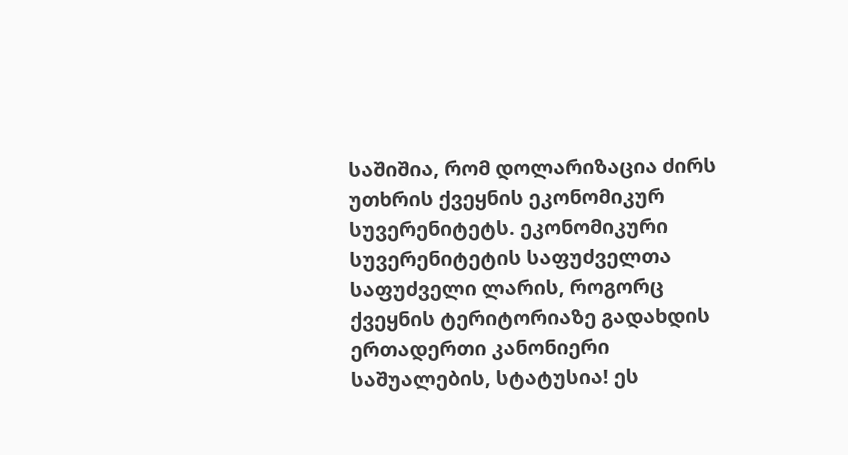საშიშია, რომ დოლარიზაცია ძირს უთხრის ქვეყნის ეკონომიკურ სუვერენიტეტს. ეკონომიკური სუვერენიტეტის საფუძველთა საფუძველი ლარის, როგორც ქვეყნის ტერიტორიაზე გადახდის ერთადერთი კანონიერი საშუალების, სტატუსია! ეს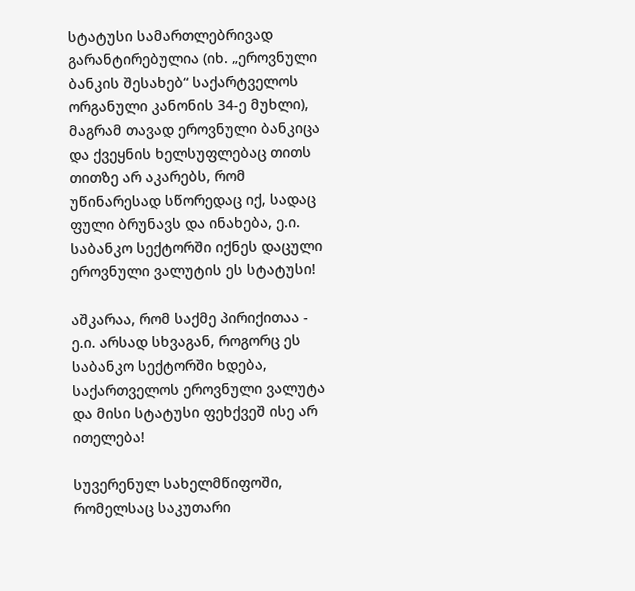სტატუსი სამართლებრივად გარანტირებულია (იხ. „ეროვნული ბანკის შესახებ“ საქარტველოს ორგანული კანონის 34-ე მუხლი), მაგრამ თავად ეროვნული ბანკიცა და ქვეყნის ხელსუფლებაც თითს თითზე არ აკარებს, რომ უწინარესად სწორედაც იქ, სადაც ფული ბრუნავს და ინახება, ე.ი. საბანკო სექტორში იქნეს დაცული ეროვნული ვალუტის ეს სტატუსი!

აშკარაა, რომ საქმე პირიქითაა - ე.ი. არსად სხვაგან, როგორც ეს საბანკო სექტორში ხდება, საქართველოს ეროვნული ვალუტა და მისი სტატუსი ფეხქვეშ ისე არ ითელება!

სუვერენულ სახელმწიფოში, რომელსაც საკუთარი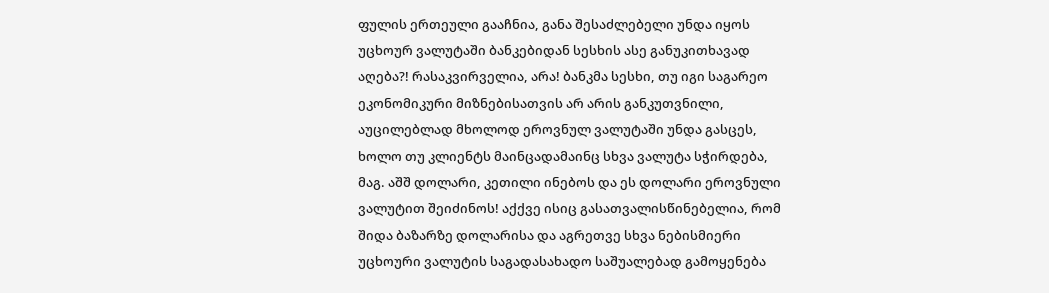ფულის ერთეული გააჩნია, განა შესაძლებელი უნდა იყოს უცხოურ ვალუტაში ბანკებიდან სესხის ასე განუკითხავად აღება?! რასაკვირველია, არა! ბანკმა სესხი, თუ იგი საგარეო ეკონომიკური მიზნებისათვის არ არის განკუთვნილი, აუცილებლად მხოლოდ ეროვნულ ვალუტაში უნდა გასცეს, ხოლო თუ კლიენტს მაინცადამაინც სხვა ვალუტა სჭირდება, მაგ. აშშ დოლარი, კეთილი ინებოს და ეს დოლარი ეროვნული ვალუტით შეიძინოს! აქქვე ისიც გასათვალისწინებელია, რომ შიდა ბაზარზე დოლარისა და აგრეთვე სხვა ნებისმიერი უცხოური ვალუტის საგადასახადო საშუალებად გამოყენება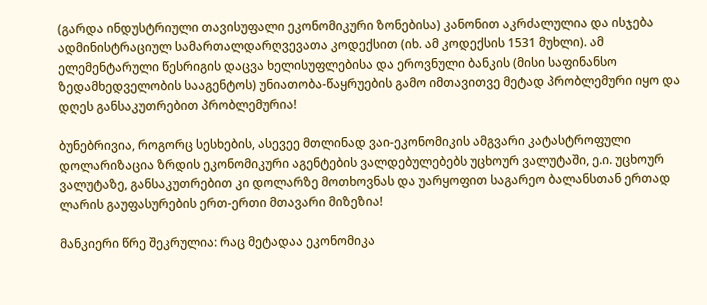(გარდა ინდუსტრიული თავისუფალი ეკონომიკური ზონებისა) კანონით აკრძალულია და ისჯება ადმინისტრაციულ სამართალდარღვევათა კოდექსით (იხ. ამ კოდექსის 1531 მუხლი). ამ ელემენტარული წესრიგის დაცვა ხელისუფლებისა და ეროვნული ბანკის (მისი საფინანსო ზედამხედველობის სააგენტოს) უნიათობა-წაყრუების გამო იმთავითვე მეტად პრობლემური იყო და დღეს განსაკუთრებით პრობლემურია!

ბუნებრივია, როგორც სესხების, ასევეე მთლინად ვაი-ეკონომიკის ამგვარი კატასტროფული დოლარიზაცია ზრდის ეკონომიკური აგენტების ვალდებულებებს უცხოურ ვალუტაში, ე.ი. უცხოურ ვალუტაზე, განსაკუთრებით კი დოლარზე მოთხოვნას და უარყოფით საგარეო ბალანსთან ერთად ლარის გაუფასურების ერთ-ერთი მთავარი მიზეზია!

მანკიერი წრე შეკრულია: რაც მეტადაა ეკონომიკა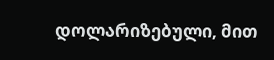დოლარიზებული, მით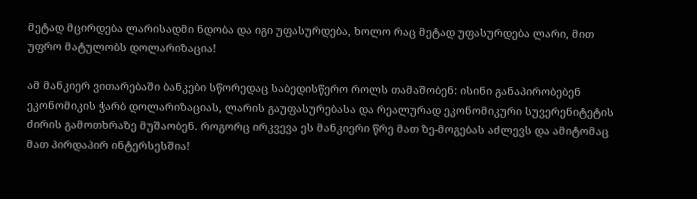მეტად მცირდება ლარისადმი ნდობა და იგი უფასურდება, ხოლო რაც მეტად უფასურდება ლარი, მით უფრო მატულობს დოლარიზაცია!

ამ მანკიერ ვითარებაში ბანკები სწორედაც საბედისწერო როლს თამაშობენ: ისინი განაპირობებენ ეკონომიკის ჭარბ დოლარიზაციას, ლარის გაუფასურებასა და რეალურად ეკონომიკური სუვერენიტეტის ძირის გამოთხრაზე მუშაობენ. როგორც ირკვევა ეს მანკიერი წრე მათ ზე-მოგებას აძლევს და ამიტომაც მათ პირდაპირ ინტერსესშია!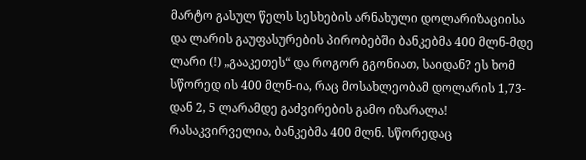მარტო გასულ წელს სესხების არნახული დოლარიზაციისა და ლარის გაუფასურების პირობებში ბანკებმა 400 მლნ-მდე ლარი (!) „გააკეთეს“ და როგორ გგონიათ, საიდან? ეს ხომ სწორედ ის 400 მლნ-ია, რაც მოსახლეობამ დოლარის 1,73-დან 2, 5 ლარამდე გაძვირების გამო იზარალა! რასაკვირველია, ბანკებმა 400 მლნ. სწორედაც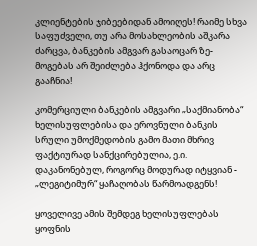კლიენტების ჯიბეებიდან ამოიღეს! რაიმე სხვა საფუძველი, თუ არა მოსახლეობის აშკარა ძარცვა, ბანკების ამგვარ გასაოცარ ზე-მოგებას არ შეიძლება ჰქონოდა და არც გააჩნია!

კომერციული ბანკების ამგვარი „საქმიანობა“ ხელისუფლებისა და ეროვნული ბანკის სრული უმოქმედობის გამო მათი მხრივ ფაქტიურად სანქცირებულია, ე.ი. დაკანონებულ, როგორც მოდურად იტყვიან - „ლეგიტიმურ“ ყაჩაღობას წარმოადგენს!

ყოველივე ამის შემდეგ ხელისუფლებას ყოფნის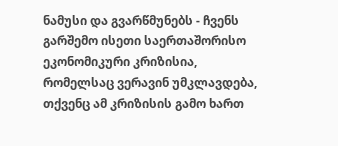ნამუსი და გვარწმუნებს - ჩვენს გარშემო ისეთი საერთაშორისო ეკონომიკური კრიზისია, რომელსაც ვერავინ უმკლავდება, თქვენც ამ კრიზისის გამო ხართ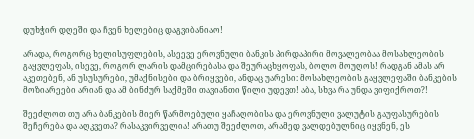დუხჭირ დღეში და ჩვენ ხელებიც დაგვიბანიაო!

არადა, როგორც ხელისუფლების, ასეევე ეროვნული ბანკის პირდაპირი მოვალეობაა მოსახლეობის გაყვლეფას, ისევე, როგორ ლარის დამცირებასა და შეურაცხყოფას, ბოლო მოუღოს! რადგან ამას არ აკეთებენ, ან უსუსურები, უმაქნისები და ბრიყვები, ანდაც უარესი: მოსახლეობის გაყვლეფაში ბანკების მოზიარეები არიან და ამ ბინძურ საქმეში თავიანთი წილი უდევთ! აბა, სხვა რა უნდა ვიფიქროთ?!

შეეძლოთ თუ არა ბანკების მიერ წარმოებული ყაჩაღობისა და ეროვნული ვალუტის გაუფასურების შეჩერება და აღკვეთა? რასაკვირველია! არათუ შეეძლოთ, არამედ ვალდებულნიც იყვნენ, ეს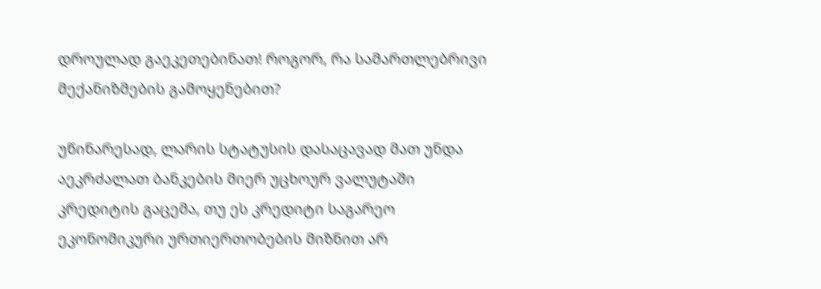დროულად გაეკეთებინათ! როგორ, რა სამართლებრივი მექანიზმების გამოყენებით?

უწინარესად, ლარის სტატუსის დასაცავად მათ უნდა აეკრძალათ ბანკების მიერ უცხოურ ვალუტაში კრედიტის გაცემა, თუ ეს კრედიტი საგარეო ეკონომიკური ურთიერთობების მიზნით არ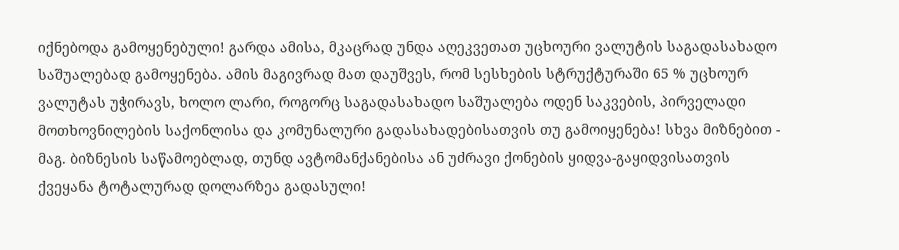იქნებოდა გამოყენებული! გარდა ამისა, მკაცრად უნდა აღეკვეთათ უცხოური ვალუტის საგადასახადო საშუალებად გამოყენება. ამის მაგივრად მათ დაუშვეს, რომ სესხების სტრუქტურაში 65 % უცხოურ ვალუტას უჭირავს, ხოლო ლარი, როგორც საგადასახადო საშუალება ოდენ საკვების, პირველადი მოთხოვნილების საქონლისა და კომუნალური გადასახადებისათვის თუ გამოიყენება! სხვა მიზნებით - მაგ. ბიზნესის საწამოებლად, თუნდ ავტომანქანებისა ან უძრავი ქონების ყიდვა-გაყიდვისათვის ქვეყანა ტოტალურად დოლარზეა გადასული!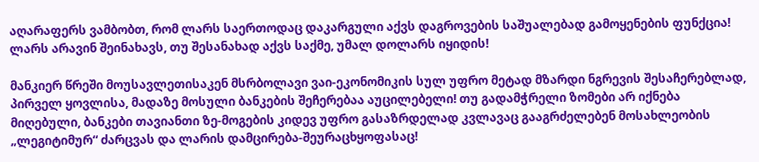აღარაფერს ვამბობთ, რომ ლარს საერთოდაც დაკარგული აქვს დაგროვების საშუალებად გამოყენების ფუნქცია! ლარს არავინ შეინახავს, თუ შესანახად აქვს საქმე, უმალ დოლარს იყიდის!

მანკიერ წრეში მოუსავლეთისაკენ მსრბოლავი ვაი-ეკონომიკის სულ უფრო მეტად მზარდი ნგრევის შესაჩერებლად, პირველ ყოვლისა, მადაზე მოსული ბანკების შეჩერებაა აუცილებელი! თუ გადამჭრელი ზომები არ იქნება მიღებული, ბანკები თავიანთი ზე-მოგების კიდევ უფრო გასაზრდელად კვლავაც გააგრძელებენ მოსახლეობის „ლეგიტიმურ“ ძარცვას და ლარის დამცირება-შეურაცხყოფასაც!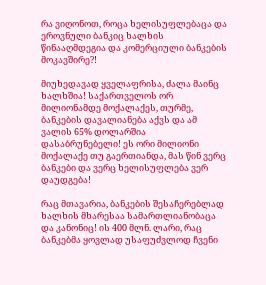რა ვიღონოთ, როცა ხელისუფლებაცა და ეროვნული ბანკიც ხალხის წინააღმდეგია და კომერციული ბანკების მოკავშირე?!

მიუხედავად ყველაფრისა, ძალა მაინც ხალხშია! საქართველოს ორ მილიონამდე მოქალაქეს, თურმე, ბანკების დავალიანება აქვს და ამ ვალის 65% დოლარშია დასაბრუნებელი! ეს ორი მილიონი მოქალაქე თუ გაერთიანდა, მას წინ ვერც ბანკები და ვერც ხელისუფლება ვერ დაუდგება!

რაც მთავარია, ბანკების შესაჩერებლად ხალხის მხარესაა სამართლიანობაცა და კანონიც! ის 400 მლნ. ლარი, რაც ბანკებმა ყოვლად უსაფუძვლოდ ჩვენი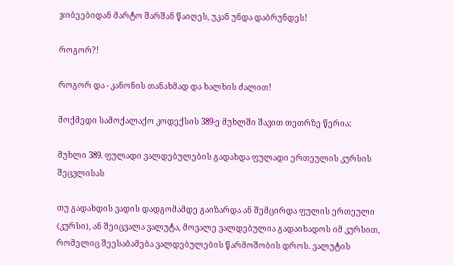ჯიბეებიდან მარტო შარშან წაიღეს, უკან უნდა დაბრუნდეს!

როგორ?!

როგორ და - კანონის თანახმად და ხალხის ძალით!

მოქმედი სამოქალაქო კოდექსის 389-ე მუხლში შავით თეთრზე წერია:

მუხლი 389. ფულადი ვალდებულების გადახდა ფულადი ერთეულის კურსის შეცვლისას

თუ გადახდის ვადის დადგომამდე გაიზარდა ან შემცირდა ფულის ერთეული (კურსი), ან შეიცვალა ვალუტა, მოვალე ვალდებულია გადაიხადოს იმ კურსით, რომელიც შეესაბამება ვალდებულების წარმოშობის დროს. ვალუტის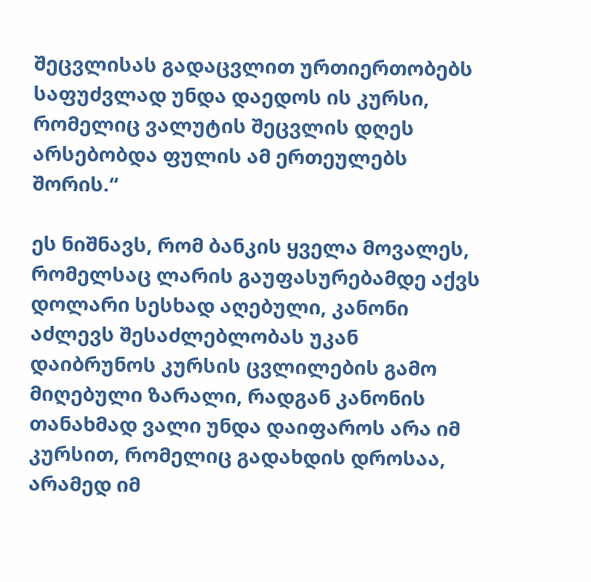შეცვლისას გადაცვლით ურთიერთობებს საფუძვლად უნდა დაედოს ის კურსი, რომელიც ვალუტის შეცვლის დღეს არსებობდა ფულის ამ ერთეულებს შორის.“

ეს ნიშნავს, რომ ბანკის ყველა მოვალეს, რომელსაც ლარის გაუფასურებამდე აქვს დოლარი სესხად აღებული, კანონი აძლევს შესაძლებლობას უკან დაიბრუნოს კურსის ცვლილების გამო მიღებული ზარალი, რადგან კანონის თანახმად ვალი უნდა დაიფაროს არა იმ კურსით, რომელიც გადახდის დროსაა, არამედ იმ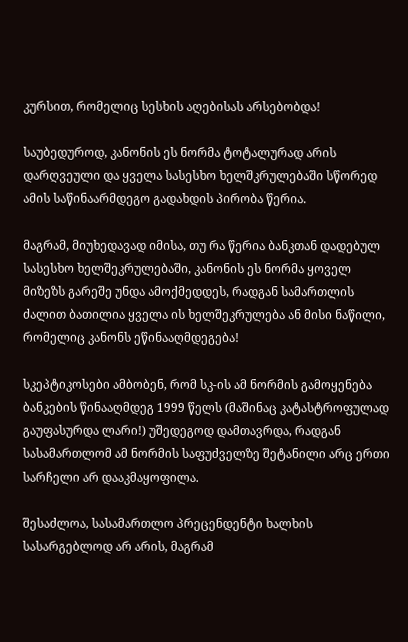კურსით, რომელიც სესხის აღებისას არსებობდა!

საუბედუროდ, კანონის ეს ნორმა ტოტალურად არის დარღვეული და ყველა სასესხო ხელშკრულებაში სწორედ ამის საწინაარმდეგო გადახდის პირობა წერია.

მაგრამ, მიუხედავად იმისა, თუ რა წერია ბანკთან დადებულ სასესხო ხელშეკრულებაში, კანონის ეს ნორმა ყოველ მიზეზს გარეშე უნდა ამოქმედდეს, რადგან სამართლის ძალით ბათილია ყველა ის ხელშეკრულება ან მისი ნაწილი, რომელიც კანონს ეწინააღმდეგება!

სკეპტიკოსები ამბობენ, რომ სკ-ის ამ ნორმის გამოყენება ბანკების წინააღმდეგ 1999 წელს (მაშინაც კატასტროფულად გაუფასურდა ლარი!) უშედეგოდ დამთავრდა, რადგან სასამართლომ ამ ნორმის საფუძველზე შეტანილი არც ერთი სარჩელი არ დააკმაყოფილა.

შესაძლოა, სასამართლო პრეცენდენტი ხალხის სასარგებლოდ არ არის, მაგრამ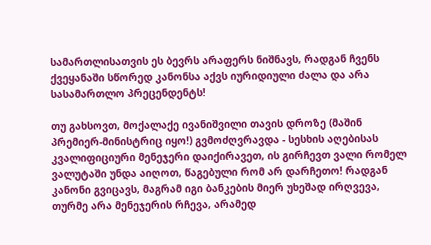სამართლისათვის ეს ბევრს არაფერს ნიშნავს, რადგან ჩვენს ქვეყანაში სწორედ კანონსა აქვს იურიდიული ძალა და არა სასამართლო პრეცენდენტს!

თუ გახსოვთ, მოქალაქე ივანიშვილი თავის დროზე (მაშინ პრემიერ-მინისტრიც იყო!) გვმოძღვრავდა - სესხის აღებისას კვალიფიციური მენეჯერი დაიქირავეთ, ის გირჩევთ ვალი რომელ ვალუტაში უნდა აიღოთ, წაგებული რომ არ დარჩეთო! რადგან კანონი გვიცავს, მაგრამ იგი ბანკების მიერ უხეშად ირღვევა, თურმე არა მენეჯერის რჩევა, არამედ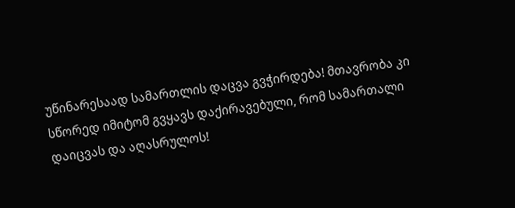უწინარესაად სამართლის დაცვა გვჭირდება! მთავრობა კი სწორედ იმიტომ გვყავს დაქირავებული, რომ სამართალი დაიცვას და აღასრულოს!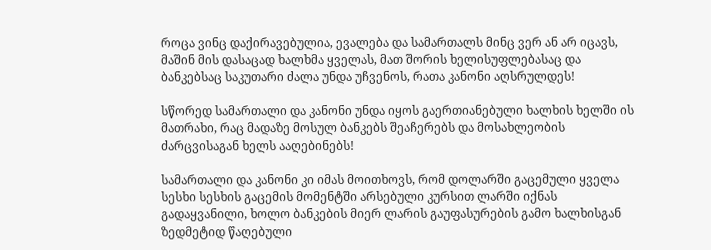როცა ვინც დაქირავებულია, ევალება და სამართალს მინც ვერ ან არ იცავს, მაშინ მის დასაცად ხალხმა ყველას, მათ შორის ხელისუფლებასაც და ბანკებსაც საკუთარი ძალა უნდა უჩვენოს, რათა კანონი აღსრულდეს!

სწორედ სამართალი და კანონი უნდა იყოს გაერთიანებული ხალხის ხელში ის მათრახი, რაც მადაზე მოსულ ბანკებს შეაჩერებს და მოსახლეობის ძარცვისაგან ხელს ააღებინებს!

სამართალი და კანონი კი იმას მოითხოვს, რომ დოლარში გაცემული ყველა სესხი სესხის გაცემის მომენტში არსებული კურსით ლარში იქნას გადაყვანილი, ხოლო ბანკების მიერ ლარის გაუფასურების გამო ხალხისგან ზედმეტიდ წაღებული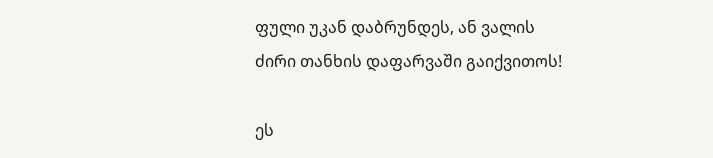ფული უკან დაბრუნდეს, ან ვალის ძირი თანხის დაფარვაში გაიქვითოს!

ეს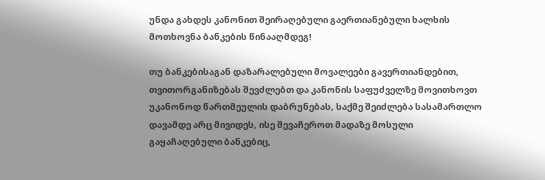უნდა გახდეს კანონით შეირაღებული გაერთიანებული ხალხის მოთხოვნა ბანკების წინააღმდეგ!

თუ ბანკებისაგან დაზარალებული მოვალეები გავერთიანდებით, თვითორგანიზებას შევძლებთ და კანონის საფუძველზე მოვითხოვთ უკანონოდ წართმეულის დაბრუნებას, საქმე შეიძლება სასამართლო დავამდე არც მივიდეს, ისე შევაჩეროთ მადაზე მოსული გაყაჩაღებული ბანკებიც,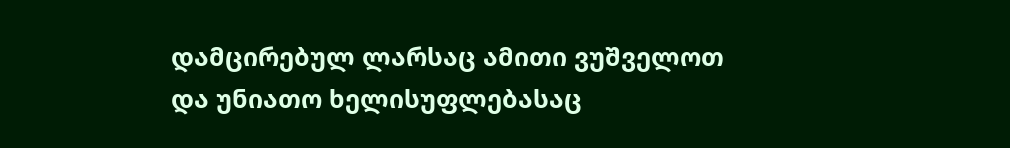დამცირებულ ლარსაც ამითი ვუშველოთ და უნიათო ხელისუფლებასაც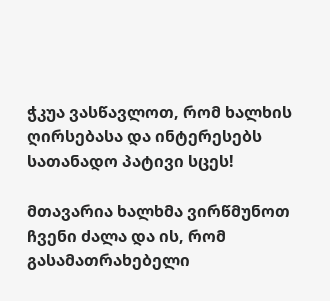ჭკუა ვასწავლოთ, რომ ხალხის ღირსებასა და ინტერესებს სათანადო პატივი სცეს!

მთავარია ხალხმა ვირწმუნოთ ჩვენი ძალა და ის, რომ გასამათრახებელი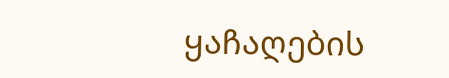ყაჩაღების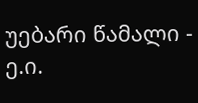უებარი წამალი - ე.ი.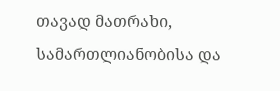თავად მათრახი, სამართლიანობისა და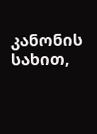კანონის სახით,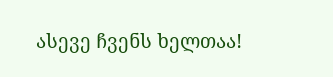ასევე ჩვენს ხელთაა!